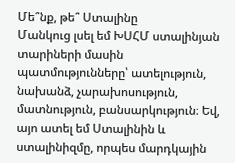Մե՞նք, թե՞ Ստալինը
Մանկուց լսել եմ ԽՍՀՄ ստալինյան տարիների մասին պատմությունները՝ ատելություն, նախանձ, չարախոսություն, մատնություն, բանսարկություն։ Եվ, այո ատել եմ Ստալինին և ստալինիզմը, որպես մարդկային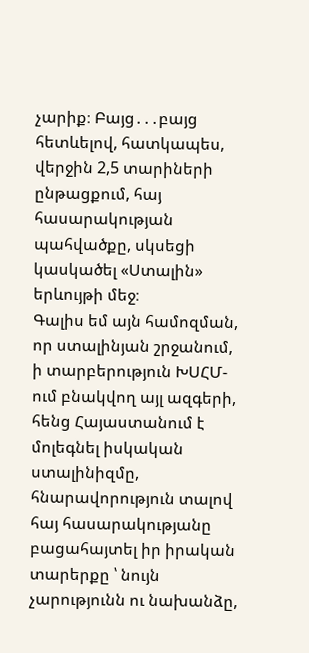չարիք։ Բայց․․․բայց հետևելով, հատկապես, վերջին 2,5 տարիների ընթացքում, հայ հասարակության պահվածքը, սկսեցի կասկածել «Ստալին» երևույթի մեջ։
Գալիս եմ այն համոզման, որ ստալինյան շրջանում, ի տարբերություն ԽՍՀՄ-ում բնակվող այլ ազգերի, հենց Հայաստանում է մոլեգնել իսկական ստալինիզմը, հնարավորություն տալով հայ հասարակությանը բացահայտել իր իրական տարերքը ՝ նույն չարությունն ու նախանձը,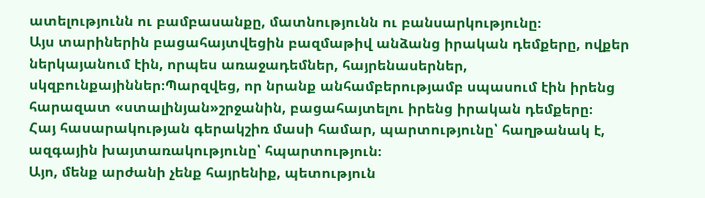ատելությունն ու բամբասանքը, մատնությունն ու բանսարկությունը։
Այս տարիներին բացահայտվեցին բազմաթիվ անձանց իրական դեմքերը, ովքեր ներկայանում էին, որպես առաջադեմներ, հայրենասերներ, սկզբունքայիններ։Պարզվեց, որ նրանք անհամբերությամբ սպասում էին իրենց հարազատ «ստալինյան»շրջանին, բացահայտելու իրենց իրական դեմքերը։
Հայ հասարակության գերակշիռ մասի համար, պարտությունը՝ հաղթանակ է, ազգային խայտառակությունը՝ հպարտություն։
Այո, մենք արժանի չենք հայրենիք, պետություն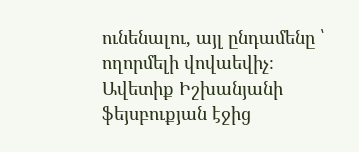ունենալու, այլ ընդամենը ՝ ողորմելի վովաեվիչ։
Ավետիք Իշխանյանի ֆեյսբուքյան էջից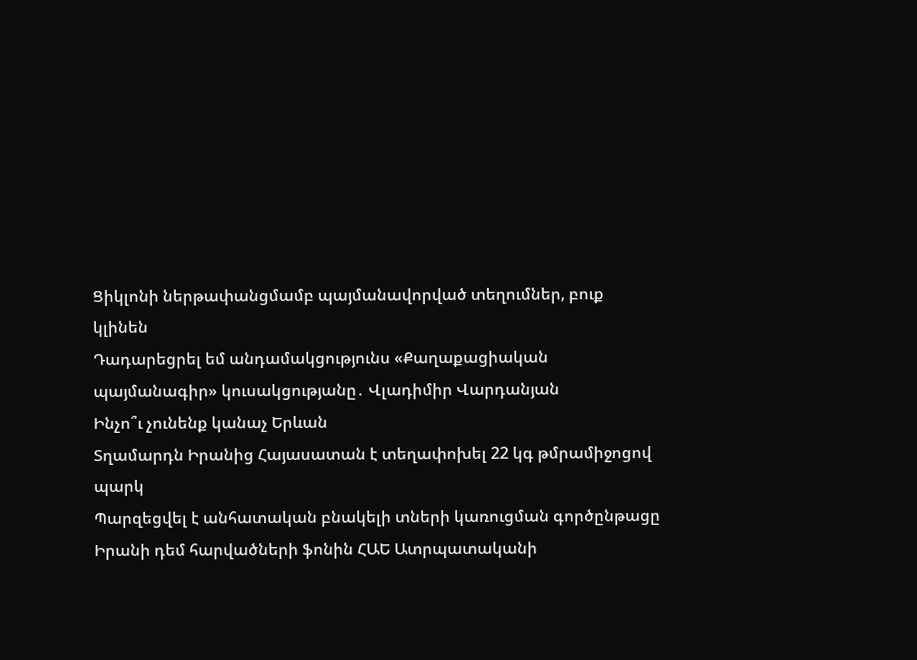Ցիկլոնի ներթափանցմամբ պայմանավորված տեղումներ, բուք կլինեն
Դադարեցրել եմ անդամակցությունս «Քաղաքացիական պայմանագիր» կուսակցությանը․ Վլադիմիր Վարդանյան
Ինչո՞ւ չունենք կանաչ Երևան
Տղամարդն Իրանից Հայասատան է տեղափոխել 22 կգ թմրամիջոցով պարկ
Պարզեցվել է անհատական բնակելի տների կառուցման գործընթացը
Իրանի դեմ հարվածների ֆոնին ՀԱԵ Ատրպատականի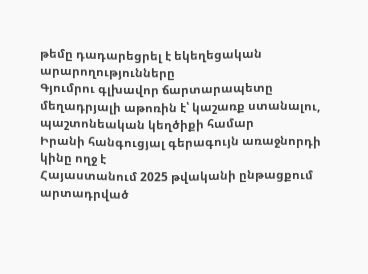թեմը դադարեցրել է եկեղեցական արարողությունները
Գյումրու գլխավոր ճարտարապետը մեղադրյալի աթոռին է՝ կաշառք ստանալու, պաշտոնեական կեղծիքի համար
Իրանի հանգուցյալ գերագույն առաջնորդի կինը ողջ է
Հայաստանում 2025 թվականի ընթացքում արտադրված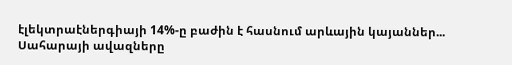էլեկտրաէներգիայի 14%-ը բաժին է հասնում արևային կայաններ...
Սահարայի ավազները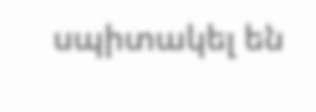սպիտակել են